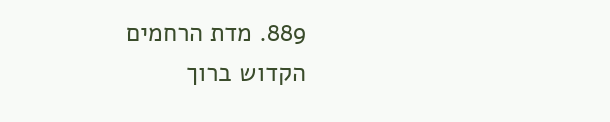889. מדת הרחמים
הקדוש ברוך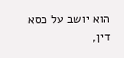הוא יושב על כסא דין,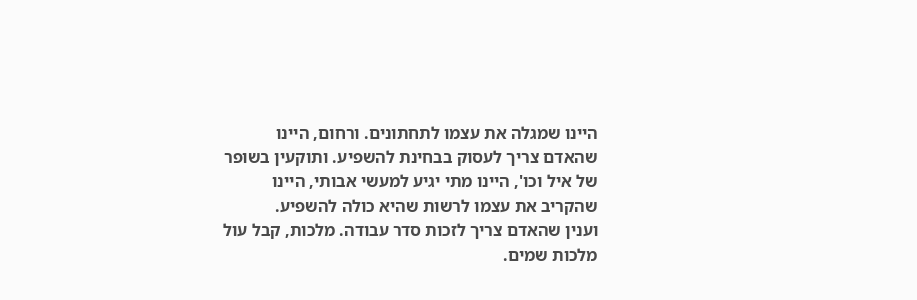היינו שמגלה את עצמו לתחתונים. ורחום, היינו שהאדם צריך לעסוק בבחינת להשפיע. ותוקעין בשופר של איל וכו', היינו מתי יגיע למעשי אבותי, היינו שהקריב את עצמו לרשות שהיא כולה להשפיע.
וענין שהאדם צריך לזכות סדר עבודה. מלכות, קבל עול מלכות שמים.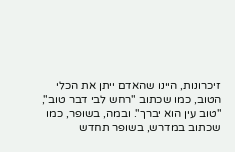זיכרונות, היינו שהאדם ייתן את הכלי הטוב, כמו שכתוב "רחש לבי דבר טוב", "טוב עין הוא יברך". ובמה, בשופר, כמו שכתוב במדרש, בשופר תחדש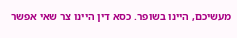מעשיכם, היינו בשופר. כסא דין היינו צר שאי אפשר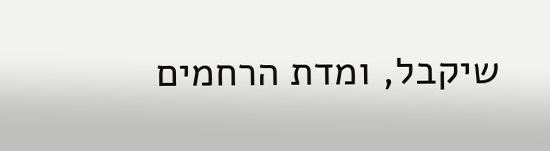שיקבל, ומדת הרחמים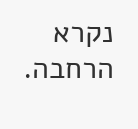נקרא הרחבה.